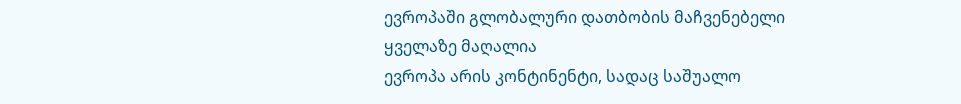ევროპაში გლობალური დათბობის მაჩვენებელი ყველაზე მაღალია
ევროპა არის კონტინენტი, სადაც საშუალო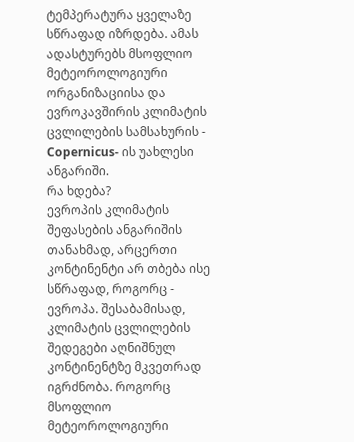ტემპერატურა ყველაზე სწრაფად იზრდება. ამას ადასტურებს მსოფლიო მეტეოროლოგიური ორგანიზაციისა და ევროკავშირის კლიმატის ცვლილების სამსახურის - Copernicus- ის უახლესი ანგარიში.
რა ხდება?
ევროპის კლიმატის შეფასების ანგარიშის თანახმად, არცერთი კონტინენტი არ თბება ისე სწრაფად, როგორც - ევროპა. შესაბამისად, კლიმატის ცვლილების შედეგები აღნიშნულ კონტინენტზე მკვეთრად იგრძნობა. როგორც მსოფლიო მეტეოროლოგიური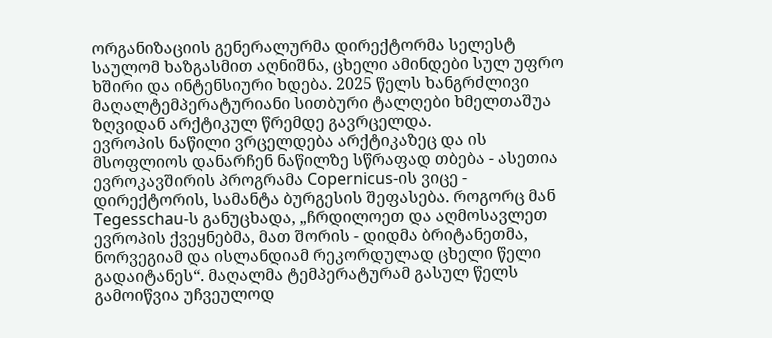ორგანიზაციის გენერალურმა დირექტორმა სელესტ საულომ ხაზგასმით აღნიშნა, ცხელი ამინდები სულ უფრო ხშირი და ინტენსიური ხდება. 2025 წელს ხანგრძლივი მაღალტემპერატურიანი სითბური ტალღები ხმელთაშუა ზღვიდან არქტიკულ წრემდე გავრცელდა.
ევროპის ნაწილი ვრცელდება არქტიკაზეც და ის მსოფლიოს დანარჩენ ნაწილზე სწრაფად თბება - ასეთია ევროკავშირის პროგრამა Copernicus-ის ვიცე - დირექტორის, სამანტა ბურგესის შეფასება. როგორც მან Tegesschau-ს განუცხადა, „ჩრდილოეთ და აღმოსავლეთ ევროპის ქვეყნებმა, მათ შორის - დიდმა ბრიტანეთმა, ნორვეგიამ და ისლანდიამ რეკორდულად ცხელი წელი გადაიტანეს“. მაღალმა ტემპერატურამ გასულ წელს გამოიწვია უჩვეულოდ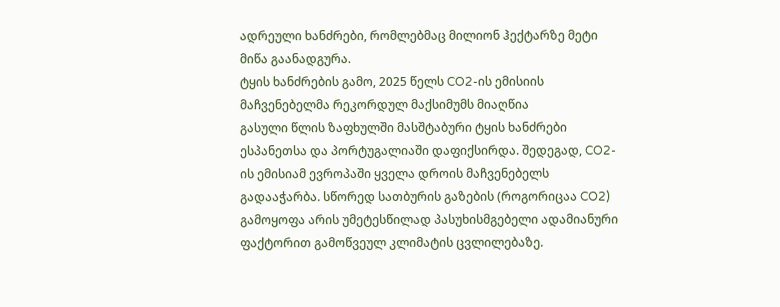ადრეული ხანძრები, რომლებმაც მილიონ ჰექტარზე მეტი მიწა გაანადგურა.
ტყის ხანძრების გამო, 2025 წელს CO2-ის ემისიის მაჩვენებელმა რეკორდულ მაქსიმუმს მიაღწია
გასული წლის ზაფხულში მასშტაბური ტყის ხანძრები ესპანეთსა და პორტუგალიაში დაფიქსირდა. შედეგად, CO2-ის ემისიამ ევროპაში ყველა დროის მაჩვენებელს გადააჭარბა. სწორედ სათბურის გაზების (როგორიცაა CO2) გამოყოფა არის უმეტესწილად პასუხისმგებელი ადამიანური ფაქტორით გამოწვეულ კლიმატის ცვლილებაზე.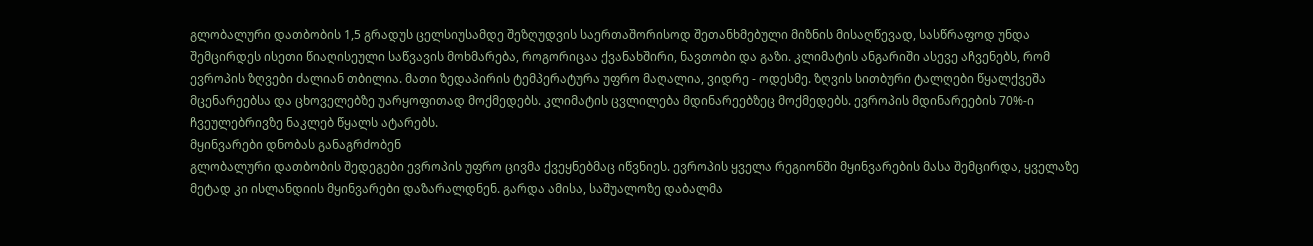გლობალური დათბობის 1,5 გრადუს ცელსიუსამდე შეზღუდვის საერთაშორისოდ შეთანხმებული მიზნის მისაღწევად, სასწრაფოდ უნდა შემცირდეს ისეთი წიაღისეული საწვავის მოხმარება, როგორიცაა ქვანახშირი, ნავთობი და გაზი. კლიმატის ანგარიში ასევე აჩვენებს, რომ ევროპის ზღვები ძალიან თბილია. მათი ზედაპირის ტემპერატურა უფრო მაღალია, ვიდრე - ოდესმე. ზღვის სითბური ტალღები წყალქვეშა მცენარეებსა და ცხოველებზე უარყოფითად მოქმედებს. კლიმატის ცვლილება მდინარეებზეც მოქმედებს. ევროპის მდინარეების 70%-ი ჩვეულებრივზე ნაკლებ წყალს ატარებს.
მყინვარები დნობას განაგრძობენ
გლობალური დათბობის შედეგები ევროპის უფრო ცივმა ქვეყნებმაც იწვნიეს. ევროპის ყველა რეგიონში მყინვარების მასა შემცირდა, ყველაზე მეტად კი ისლანდიის მყინვარები დაზარალდნენ. გარდა ამისა, საშუალოზე დაბალმა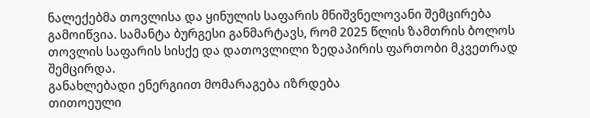ნალექებმა თოვლისა და ყინულის საფარის მნიშვნელოვანი შემცირება გამოიწვია. სამანტა ბურგესი განმარტავს, რომ 2025 წლის ზამთრის ბოლოს თოვლის საფარის სისქე და დათოვლილი ზედაპირის ფართობი მკვეთრად შემცირდა.
განახლებადი ენერგიით მომარაგება იზრდება
თითოეული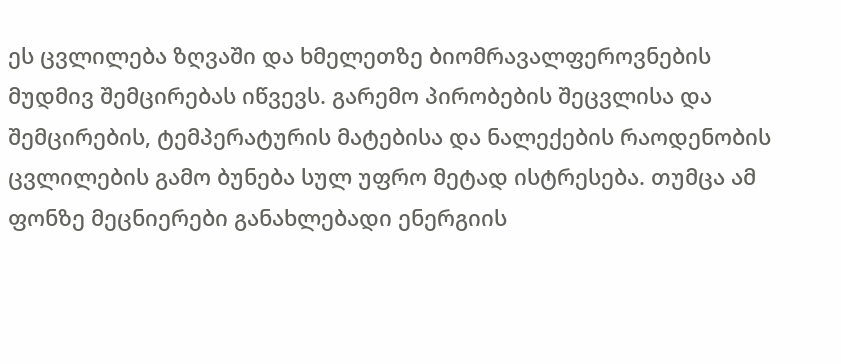ეს ცვლილება ზღვაში და ხმელეთზე ბიომრავალფეროვნების მუდმივ შემცირებას იწვევს. გარემო პირობების შეცვლისა და შემცირების, ტემპერატურის მატებისა და ნალექების რაოდენობის ცვლილების გამო ბუნება სულ უფრო მეტად ისტრესება. თუმცა ამ ფონზე მეცნიერები განახლებადი ენერგიის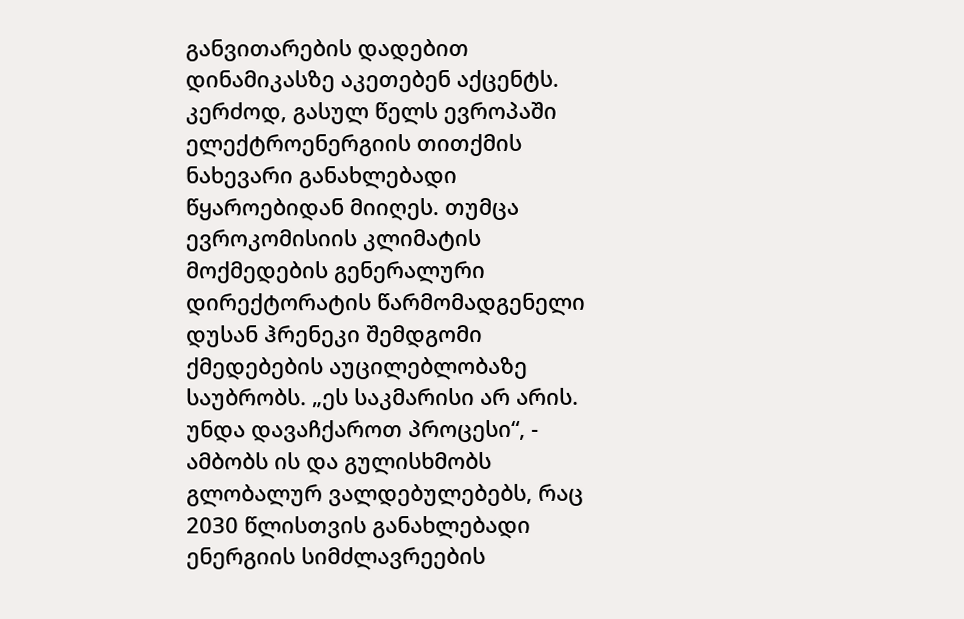განვითარების დადებით დინამიკასზე აკეთებენ აქცენტს. კერძოდ, გასულ წელს ევროპაში ელექტროენერგიის თითქმის ნახევარი განახლებადი წყაროებიდან მიიღეს. თუმცა ევროკომისიის კლიმატის მოქმედების გენერალური დირექტორატის წარმომადგენელი დუსან ჰრენეკი შემდგომი ქმედებების აუცილებლობაზე საუბრობს. „ეს საკმარისი არ არის. უნდა დავაჩქაროთ პროცესი“, - ამბობს ის და გულისხმობს გლობალურ ვალდებულებებს, რაც 2030 წლისთვის განახლებადი ენერგიის სიმძლავრეების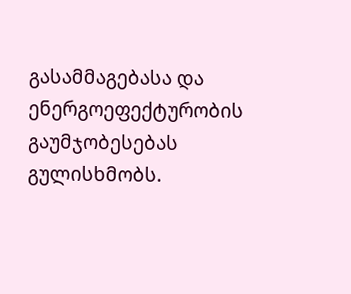გასამმაგებასა და ენერგოეფექტურობის გაუმჯობესებას გულისხმობს.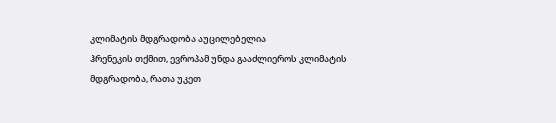კლიმატის მდგრადობა აუცილებელია
ჰრენეკის თქმით, ევროპამ უნდა გააძლიეროს კლიმატის მდგრადობა, რათა უკეთ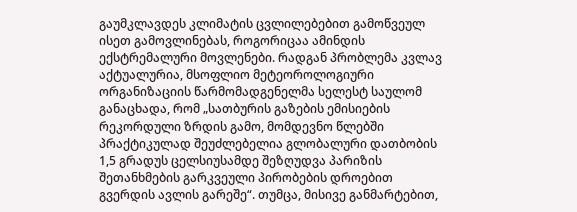გაუმკლავდეს კლიმატის ცვლილებებით გამოწვეულ ისეთ გამოვლინებას, როგორიცაა ამინდის ექსტრემალური მოვლენები. რადგან პრობლემა კვლავ აქტუალურია, მსოფლიო მეტეოროლოგიური ორგანიზაციის წარმომადგენელმა სელესტ საულომ განაცხადა, რომ „სათბურის გაზების ემისიების რეკორდული ზრდის გამო, მომდევნო წლებში პრაქტიკულად შეუძლებელია გლობალური დათბობის 1,5 გრადუს ცელსიუსამდე შეზღუდვა პარიზის შეთანხმების გარკვეული პირობების დროებით გვერდის ავლის გარეშე“. თუმცა, მისივე განმარტებით,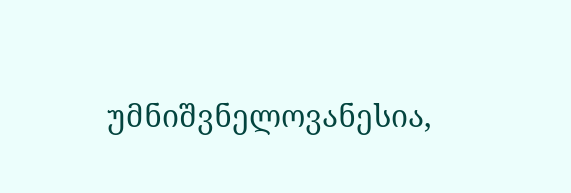უმნიშვნელოვანესია,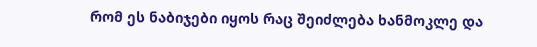რომ ეს ნაბიჯები იყოს რაც შეიძლება ხანმოკლე და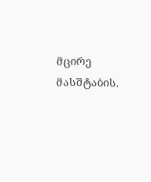მცირე მასშტაბის.